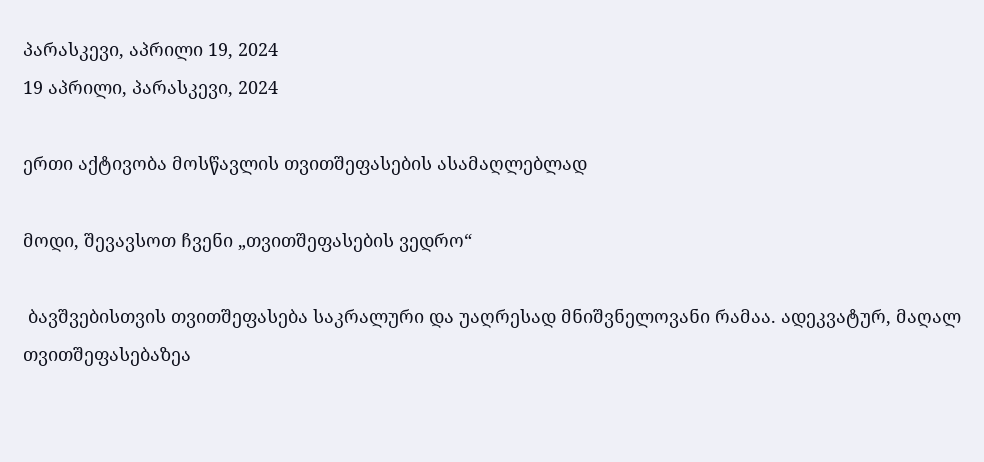პარასკევი, აპრილი 19, 2024
19 აპრილი, პარასკევი, 2024

ერთი აქტივობა მოსწავლის თვითშეფასების ასამაღლებლად

მოდი, შევავსოთ ჩვენი „თვითშეფასების ვედრო“

 ბავშვებისთვის თვითშეფასება საკრალური და უაღრესად მნიშვნელოვანი რამაა. ადეკვატურ, მაღალ თვითშეფასებაზეა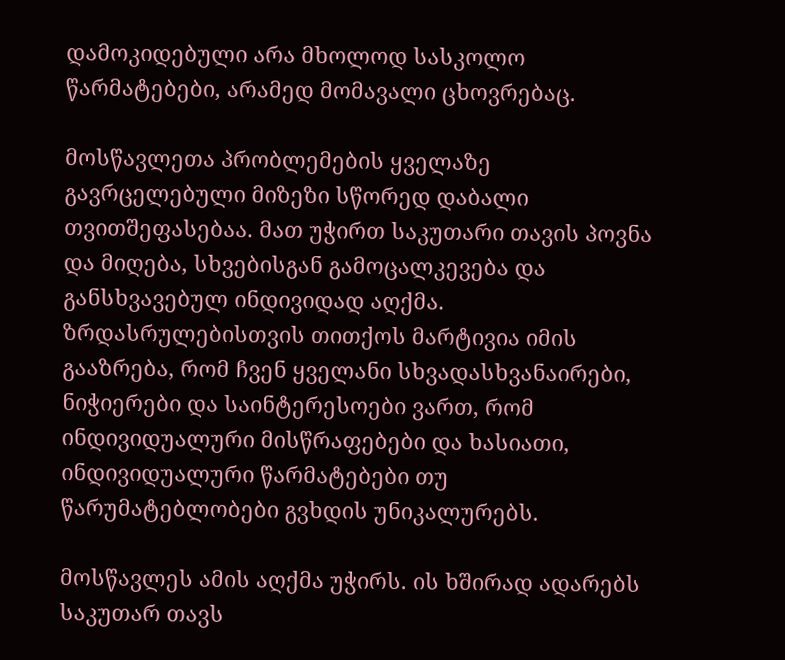დამოკიდებული არა მხოლოდ სასკოლო წარმატებები, არამედ მომავალი ცხოვრებაც.

მოსწავლეთა პრობლემების ყველაზე გავრცელებული მიზეზი სწორედ დაბალი თვითშეფასებაა. მათ უჭირთ საკუთარი თავის პოვნა და მიღება, სხვებისგან გამოცალკევება და განსხვავებულ ინდივიდად აღქმა. ზრდასრულებისთვის თითქოს მარტივია იმის გააზრება, რომ ჩვენ ყველანი სხვადასხვანაირები, ნიჭიერები და საინტერესოები ვართ, რომ ინდივიდუალური მისწრაფებები და ხასიათი, ინდივიდუალური წარმატებები თუ წარუმატებლობები გვხდის უნიკალურებს.

მოსწავლეს ამის აღქმა უჭირს. ის ხშირად ადარებს საკუთარ თავს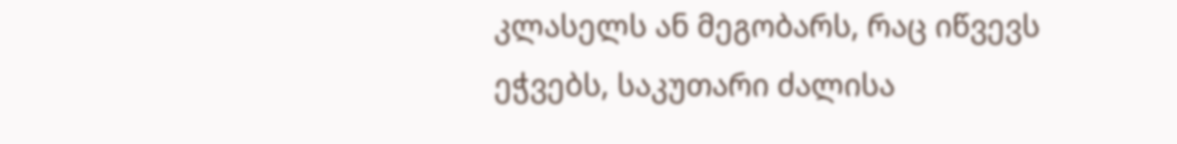კლასელს ან მეგობარს, რაც იწვევს ეჭვებს, საკუთარი ძალისა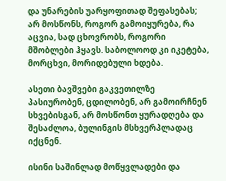და უნარების უარყოფითად შეფასებას; არ მოსწონს, როგორ გამოიყურება, რა აცვია, სად ცხოვრობს, როგორი მშობლები ჰყავს. საბოლოოდ კი იკეტება, მორცხვი, მორიდებული ხდება.

ასეთი ბავშვები გაკვეთილზე პასიურობენ, ცდილობენ, არ გამოირჩნენ სხვებისგან, არ მოსწონთ ყურადღება და შესაძლოა, ბულინგის მსხვერპლადაც იქცნენ.

ისინი საშინლად მოწყვლადები და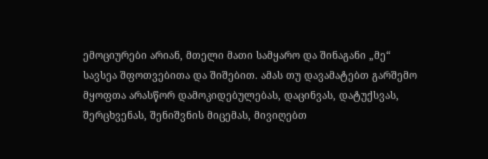ემოციურები არიან, მთელი მათი სამყარო და შინაგანი „მე“ სავსეა შფოთვებითა და შიშებით. ამას თუ დავამატებთ გარშემო მყოფთა არასწორ დამოკიდებულებას, დაცინვას, დატუქსვას, შერცხვენას, შენიშვნის მიცემას, მივიღებთ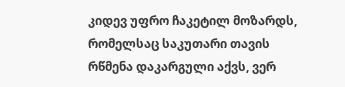კიდევ უფრო ჩაკეტილ მოზარდს, რომელსაც საკუთარი თავის რწმენა დაკარგული აქვს, ვერ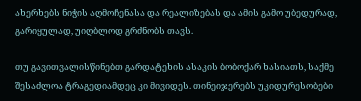ახერხებს ნიჭის აღმოჩენასა და რეალიზებას და ამის გამო უბედურად, გარიყულად, უიღბლოდ გრძნობს თავს.

თუ გავითვალისწინებთ გარდატეხის ასაკის ბობოქარ ხასიათს, საქმე შესაძლოა ტრაგედიამდეც კი მივიდეს. თინეიჯერებს უკიდურესობები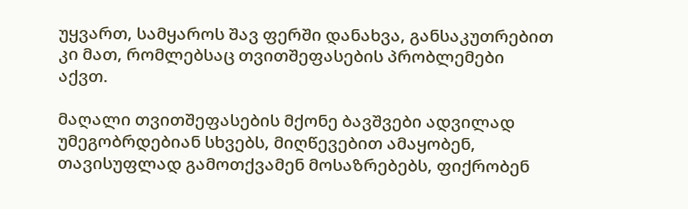უყვართ, სამყაროს შავ ფერში დანახვა, განსაკუთრებით კი მათ, რომლებსაც თვითშეფასების პრობლემები აქვთ.

მაღალი თვითშეფასების მქონე ბავშვები ადვილად უმეგობრდებიან სხვებს, მიღწევებით ამაყობენ, თავისუფლად გამოთქვამენ მოსაზრებებს, ფიქრობენ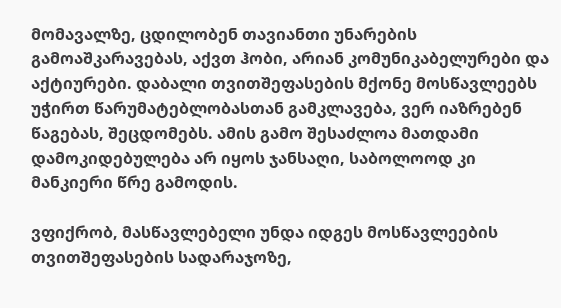მომავალზე, ცდილობენ თავიანთი უნარების გამოაშკარავებას, აქვთ ჰობი, არიან კომუნიკაბელურები და აქტიურები. დაბალი თვითშეფასების მქონე მოსწავლეებს უჭირთ წარუმატებლობასთან გამკლავება, ვერ იაზრებენ წაგებას, შეცდომებს. ამის გამო შესაძლოა მათდამი დამოკიდებულება არ იყოს ჯანსაღი, საბოლოოდ კი მანკიერი წრე გამოდის.

ვფიქრობ, მასწავლებელი უნდა იდგეს მოსწავლეების თვითშეფასების სადარაჯოზე,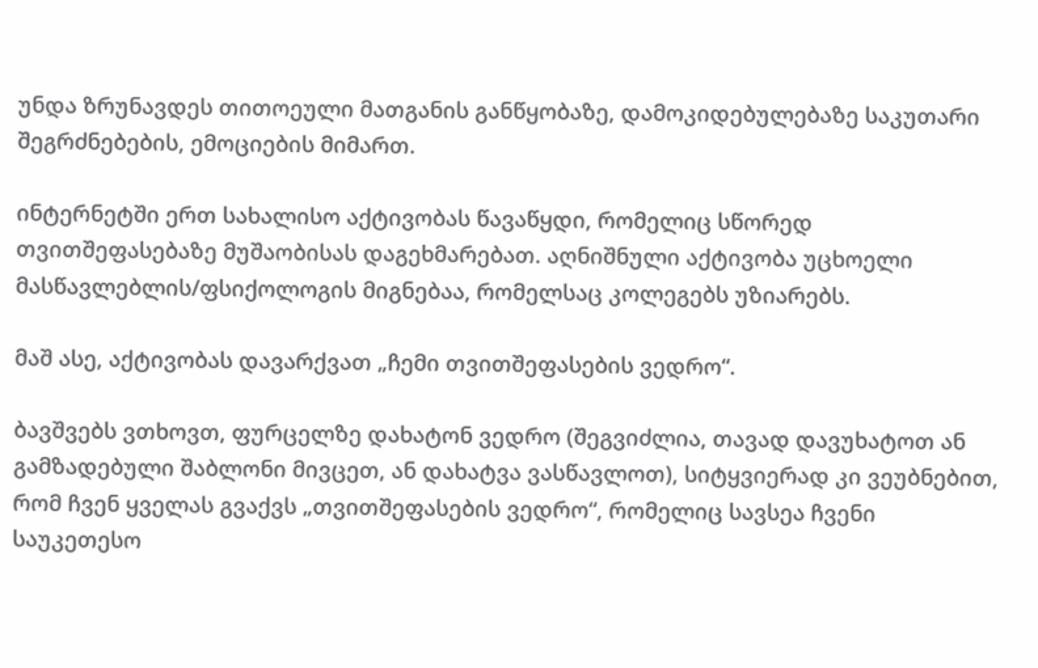უნდა ზრუნავდეს თითოეული მათგანის განწყობაზე, დამოკიდებულებაზე საკუთარი შეგრძნებების, ემოციების მიმართ.

ინტერნეტში ერთ სახალისო აქტივობას წავაწყდი, რომელიც სწორედ თვითშეფასებაზე მუშაობისას დაგეხმარებათ. აღნიშნული აქტივობა უცხოელი მასწავლებლის/ფსიქოლოგის მიგნებაა, რომელსაც კოლეგებს უზიარებს.

მაშ ასე, აქტივობას დავარქვათ „ჩემი თვითშეფასების ვედრო“.

ბავშვებს ვთხოვთ, ფურცელზე დახატონ ვედრო (შეგვიძლია, თავად დავუხატოთ ან გამზადებული შაბლონი მივცეთ, ან დახატვა ვასწავლოთ), სიტყვიერად კი ვეუბნებით, რომ ჩვენ ყველას გვაქვს „თვითშეფასების ვედრო“, რომელიც სავსეა ჩვენი საუკეთესო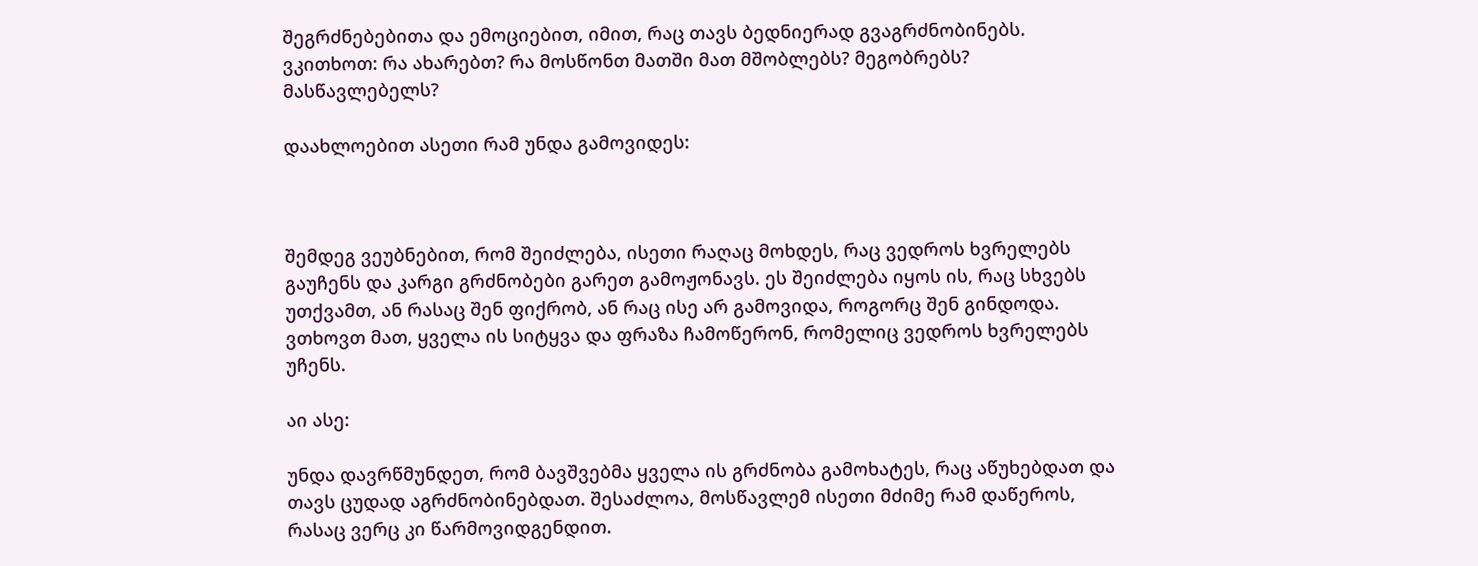შეგრძნებებითა და ემოციებით, იმით, რაც თავს ბედნიერად გვაგრძნობინებს. ვკითხოთ: რა ახარებთ? რა მოსწონთ მათში მათ მშობლებს? მეგობრებს? მასწავლებელს?

დაახლოებით ასეთი რამ უნდა გამოვიდეს:



შემდეგ ვეუბნებით, რომ შეიძლება, ისეთი რაღაც მოხდეს, რაც ვედროს ხვრელებს გაუჩენს და კარგი გრძნობები გარეთ გამოჟონავს. ეს შეიძლება იყოს ის, რაც სხვებს უთქვამთ, ან რასაც შენ ფიქრობ, ან რაც ისე არ გამოვიდა, როგორც შენ გინდოდა. ვთხოვთ მათ, ყველა ის სიტყვა და ფრაზა ჩამოწერონ, რომელიც ვედროს ხვრელებს უჩენს.

აი ასე:

უნდა დავრწმუნდეთ, რომ ბავშვებმა ყველა ის გრძნობა გამოხატეს, რაც აწუხებდათ და თავს ცუდად აგრძნობინებდათ. შესაძლოა, მოსწავლემ ისეთი მძიმე რამ დაწეროს, რასაც ვერც კი წარმოვიდგენდით.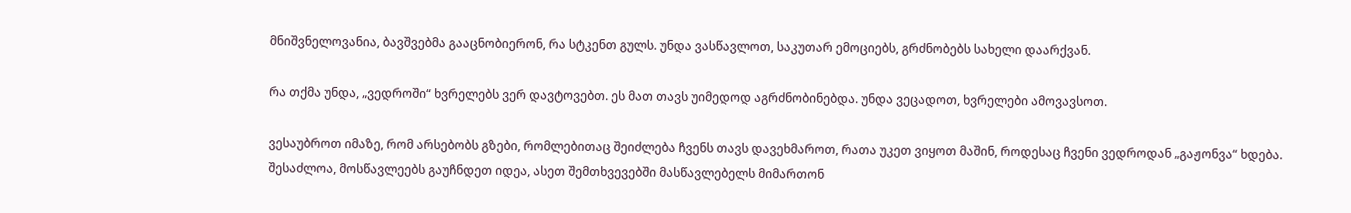მნიშვნელოვანია, ბავშვებმა გააცნობიერონ, რა სტკენთ გულს. უნდა ვასწავლოთ, საკუთარ ემოციებს, გრძნობებს სახელი დაარქვან.

რა თქმა უნდა, „ვედროში“ ხვრელებს ვერ დავტოვებთ. ეს მათ თავს უიმედოდ აგრძნობინებდა. უნდა ვეცადოთ, ხვრელები ამოვავსოთ.

ვესაუბროთ იმაზე, რომ არსებობს გზები, რომლებითაც შეიძლება ჩვენს თავს დავეხმაროთ, რათა უკეთ ვიყოთ მაშინ, როდესაც ჩვენი ვედროდან „გაჟონვა“ ხდება. შესაძლოა, მოსწავლეებს გაუჩნდეთ იდეა, ასეთ შემთხვევებში მასწავლებელს მიმართონ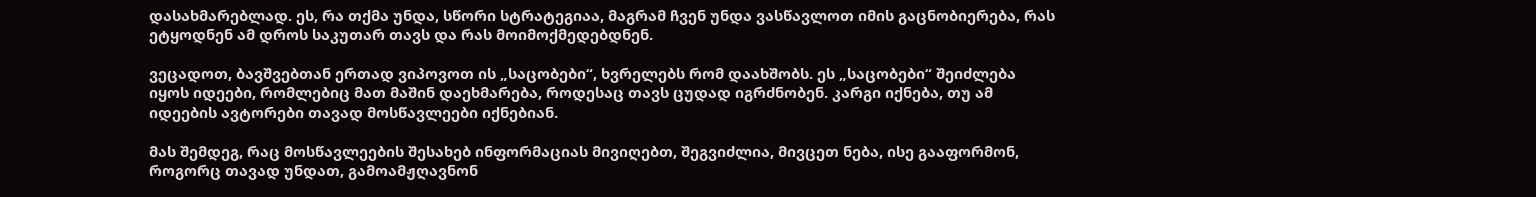დასახმარებლად. ეს, რა თქმა უნდა, სწორი სტრატეგიაა, მაგრამ ჩვენ უნდა ვასწავლოთ იმის გაცნობიერება, რას ეტყოდნენ ამ დროს საკუთარ თავს და რას მოიმოქმედებდნენ.

ვეცადოთ, ბავშვებთან ერთად ვიპოვოთ ის „საცობები“, ხვრელებს რომ დაახშობს. ეს „საცობები“ შეიძლება იყოს იდეები, რომლებიც მათ მაშინ დაეხმარება, როდესაც თავს ცუდად იგრძნობენ. კარგი იქნება, თუ ამ იდეების ავტორები თავად მოსწავლეები იქნებიან.

მას შემდეგ, რაც მოსწავლეების შესახებ ინფორმაციას მივიღებთ, შეგვიძლია, მივცეთ ნება, ისე გააფორმონ, როგორც თავად უნდათ, გამოამჟღავნონ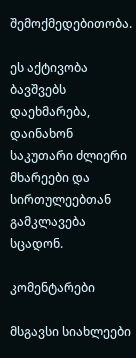შემოქმედებითობა.

ეს აქტივობა ბავშვებს დაეხმარება, დაინახონ საკუთარი ძლიერი მხარეები და სირთულეებთან გამკლავება სცადონ.

კომენტარები

მსგავსი სიახლეები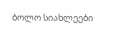ბოლო სიახლეები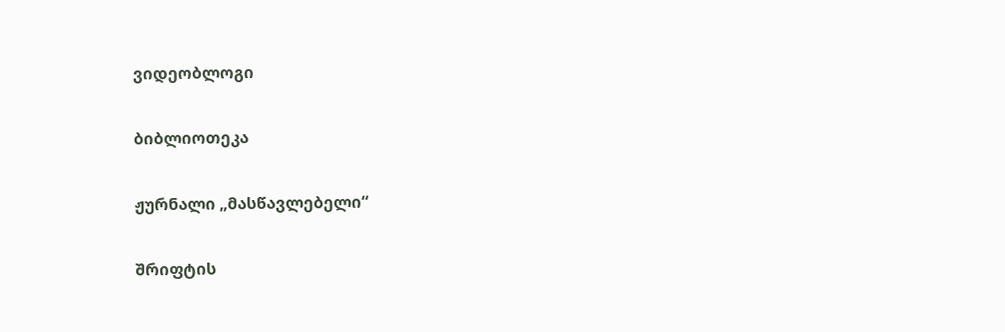ვიდეობლოგი

ბიბლიოთეკა

ჟურნალი „მასწავლებელი“

შრიფტის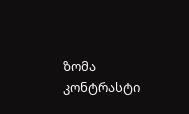ზომა
კონტრასტი